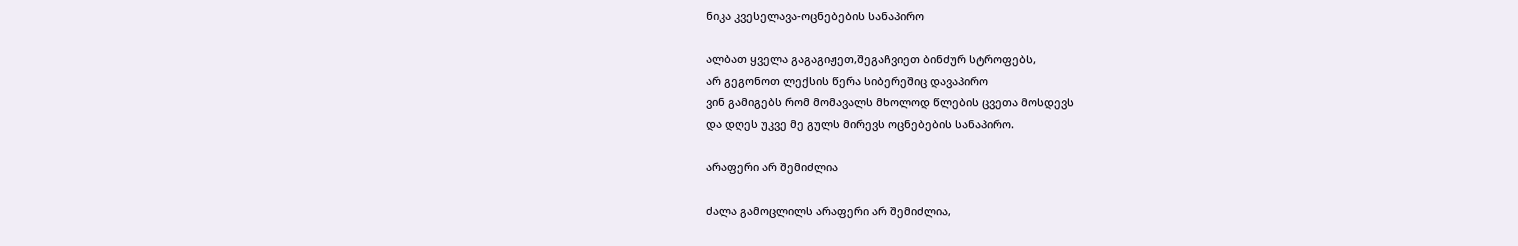ნიკა კვესელავა-ოცნებების სანაპირო

ალბათ ყველა გაგაგიჟეთ,შეგაჩვიეთ ბინძურ სტროფებს,
არ გეგონოთ ლექსის წერა სიბერეშიც დავაპირო
ვინ გამიგებს რომ მომავალს მხოლოდ წლების ცვეთა მოსდევს
და დღეს უკვე მე გულს მირევს ოცნებების სანაპირო.

არაფერი არ შემიძლია

ძალა გამოცლილს არაფერი არ შემიძლია,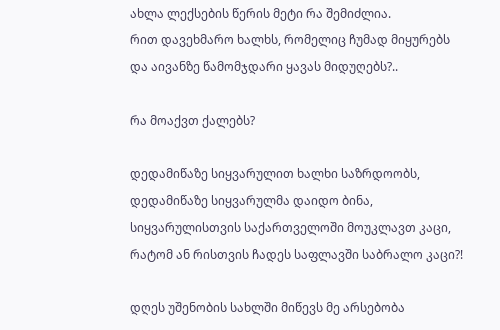ახლა ლექსების წერის მეტი რა შემიძლია.
რით დავეხმარო ხალხს, რომელიც ჩუმად მიყურებს
და აივანზე წამომჯდარი ყავას მიდუღებს?..

რა მოაქვთ ქალებს?

დედამიწაზე სიყვარულით ხალხი საზრდოობს,
დედამიწაზე სიყვარულმა დაიდო ბინა,
სიყვარულისთვის საქართველოში მოუკლავთ კაცი,
რატომ ან რისთვის ჩადეს საფლავში საბრალო კაცი?!

დღეს უშენობის სახლში მიწევს მე არსებობა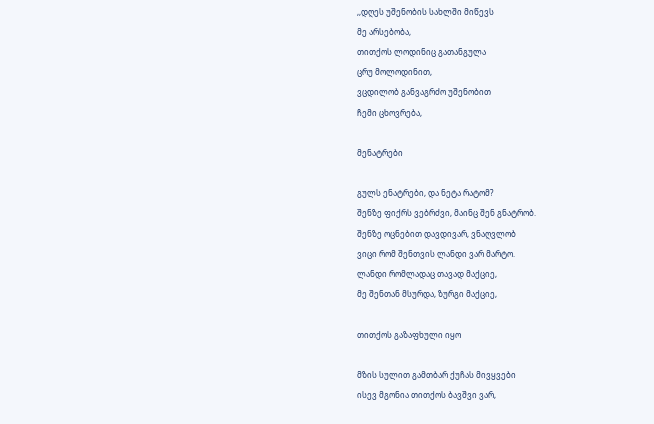,,დღეს უშენობის სახლში მიწევს
მე არსებობა,
თითქოს ლოდინიც გათანგულა
ცრუ მოლოდინით,
ვცდილობ განვაგრძო უშენობით
ჩემი ცხოვრება,

მენატრები

გულს ენატრები, და ნეტა რატომ?
შენზე ფიქრს ვებრძვი, მაინც შენ გნატრობ.
შენზე ოცნებით დავდივარ, ვნაღვლობ
ვიცი რომ შენთვის ლანდი ვარ მარტო.
ლანდი რომლადაც თავად მაქციე,
მე შენთან მსურდა, ზურგი მაქციე,

თითქოს გაზაფხული იყო

მზის სულით გამთბარ ქუჩას მივყვები
ისევ მგონია თითქოს ბავშვი ვარ,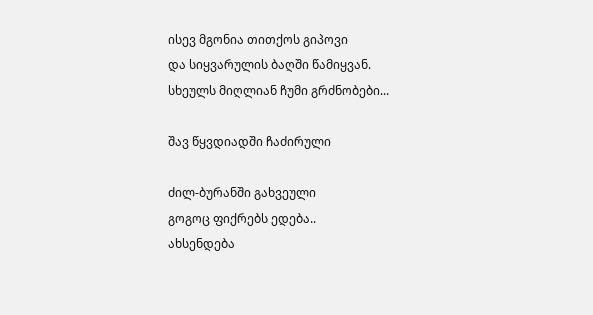ისევ მგონია თითქოს გიპოვი
და სიყვარულის ბაღში წამიყვან.
სხეულს მიღლიან ჩუმი გრძნობები...

შავ წყვდიადში ჩაძირული

ძილ-ბურანში გახვეული
გოგოც ფიქრებს ედება..
ახსენდება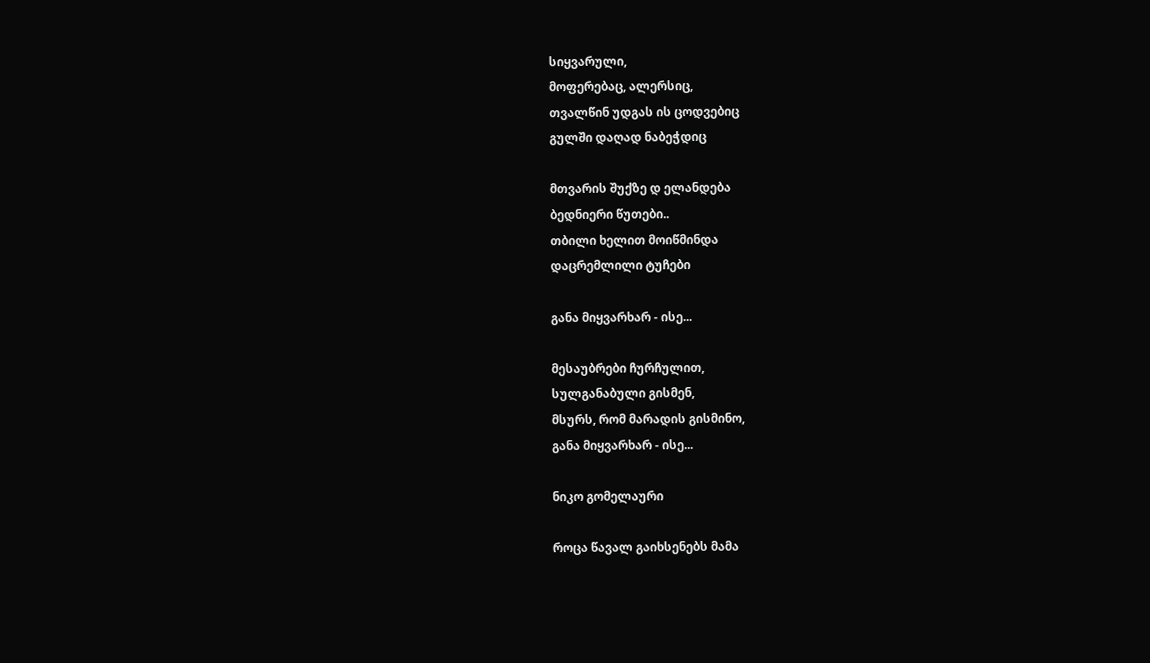სიყვარული,
მოფერებაც, ალერსიც,
თვალწინ უდგას ის ცოდვებიც
გულში დაღად ნაბეჭდიც

მთვარის შუქზე დ ელანდება
ბედნიერი წუთები..
თბილი ხელით მოიწმინდა
დაცრემლილი ტუჩები

განა მიყვარხარ - ისე...

მესაუბრები ჩურჩულით,
სულგანაბული გისმენ,
მსურს, რომ მარადის გისმინო,
განა მიყვარხარ - ისე...

ნიკო გომელაური

როცა წავალ გაიხსენებს მამა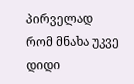პირველად რომ მნახა უკვე დიდი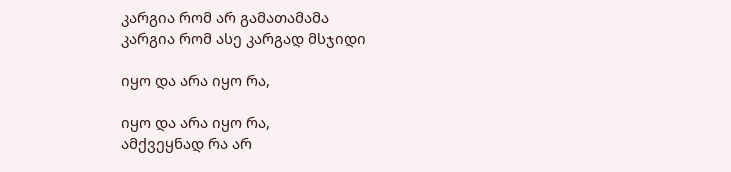კარგია რომ არ გამათამამა
კარგია რომ ასე კარგად მსჯიდი

იყო და არა იყო რა,

იყო და არა იყო რა,
ამქვეყნად რა არ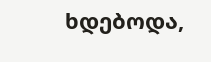ხდებოდა,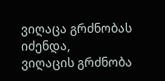ვიღაცა გრძნობას იძენდა,
ვიღაცის გრძნობა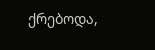ქრებოდა,